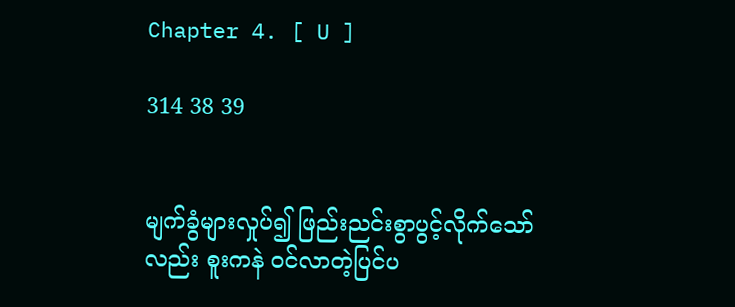Chapter 4. [ U ]

314 38 39


မျက်ခွံများလှုပ်၍ ဖြည်းညင်းစွာပွင့်လိုက်သော်လည်း စူးကနဲ ဝင်လာတဲ့ပြင်ပ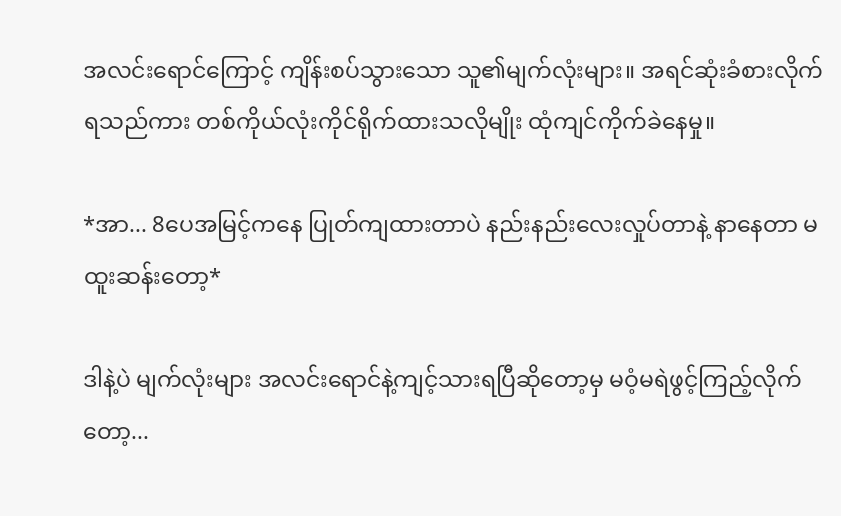အလင်းရောင်ကြောင့် ကျိန်းစပ်သွားသော သူ၏မျက်လုံးများ။ အရင်ဆုံးခံစားလိုက်ရသည်ကား တစ်ကိုယ်လုံးကိုင်ရိုက်ထားသလိုမျိုး ထုံကျင်ကိုက်ခဲနေမှု။

*အာ... 8ပေအမြင့်ကနေ ပြုတ်ကျထားတာပဲ နည်းနည်းလေးလှုပ်တာနဲ့ နာနေတာ မထူးဆန်းတော့*

ဒါနဲ့ပဲ မျက်လုံးများ အလင်းရောင်နဲ့ကျင့်သားရပြီဆိုတော့မှ မဝံ့မရဲဖွင့်ကြည့်လိုက်တော့...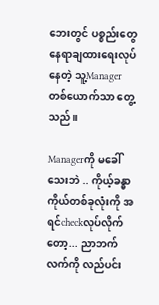ဘေးတွင် ပစ္စည်းတွေ နေရာချထားရေးလုပ်နေတဲ့ သူ့Managerတစ်ယောက်သာ တွေ့သည်။

Managerကို မခေါ်သေးဘဲ .. ကိုယ့်ခန္ဓာကိုယ်တစ်ခုလုံးကို အရင်checkလုပ်လိုက်တော့... ညာဘက်လက်ကို လည်ပင်း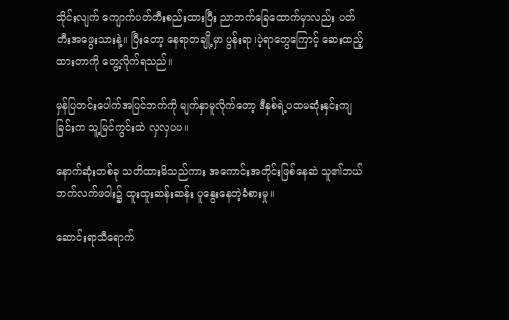သိုင်းလျက် ကျောက်ပတ်တီးစည်းထားပြီး ညာဘက်ခြေထောက်မှာလည်း ပတ်တီးအဖွေးသားနဲ့။ ပြီးတော့ နေရာတချို့မှာ ပွန်းရာ၊ပဲ့ရာတွေကြောင့် ဆေးထည့်ထားတာကို တွေ့လိုက်ရသည်။

မှန်ပြတင်းပေါက်အပြင်ဘက်ကို မျက်နှာမူလိုက်တော့ ဒီနှစ်ရဲ့ပထမဆုံးနှင်းကျခြင်းက သူ့မြင်ကွင်းထဲ လှလှပပ။

နောက်ဆုံးတစ်ခု သတိထားမိသည်ကား အကောင်းအတိုင်းဖြစ်နေဆဲ သူ၏ဘယ်ဘက်လက်ဖဝါး၌ ထူးထူးဆန်းဆန်း ပူနွေးနေတဲ့ခံစားမှု။

ဆောင်းရာသီရောက်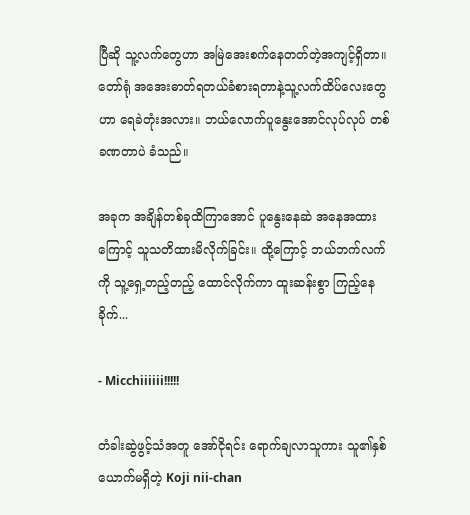ပြီဆို သူ့လက်တွေဟာ အမြဲအေးစက်နေတတ်တဲ့အကျင့်ရှိတာ။ တော်ရုံ အအေးဓာတ်ရတယ်ခံစားရတာနဲ့သူ့လက်ထိပ်လေးတွေဟာ ရေခဲတုံးအလား။ ဘယ်လောက်ပူနွေးအောင်လုပ်လုပ် တစ်ခဏတာပဲ ခံသည်။

အခုက အချိန်တစ်ခုထိကြာအောင် ပူနွေးနေဆဲ အနေအထားကြောင့် သူသတိထားမိလိုက်ခြင်း။ ထို့ကြောင့် ဘယ်ဘက်လက်ကို သူ့ရှေ့တည့်တည့် ထောင်လိုက်ကာ ထူးဆန်းစွာ ကြည့်နေခိုက်...

- Micchiiiiii!!!!!

တံခါးဆွဲဖွင့်သံအတူ အော်ငိုရင်း ရောက်ချလာသူကား သူ၏နှစ်ယောက်မရှိတဲ့ Koji nii-chan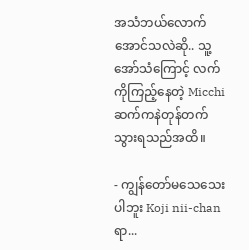အသံဘယ်လောက်အောင်သလဲဆို.. သူ့အော်သံကြောင့် လက်ကိုကြည့်နေတဲ့ Micchi ဆက်ကနဲတုန်တက်သွားရသည်အထိ။

- ကျွန်တော်မသေသေးပါဘူး Koji nii-chanရာ...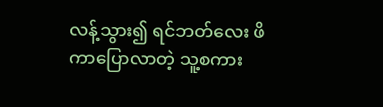လန့်သွား၍ ရင်ဘတ်လေး ဖိကာပြောလာတဲ့ သူ့စကား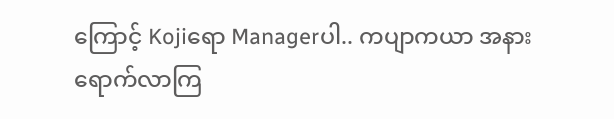ကြောင့် Kojiရော Managerပါ.. ကပျာကယာ အနားရောက်လာကြ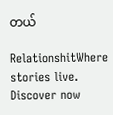တယ်

RelationshitWhere stories live. Discover now